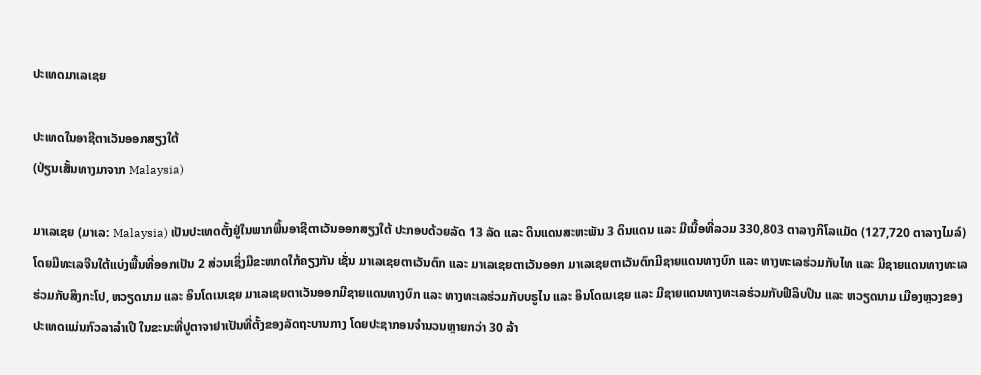ປະເທດມາເລເຊຍ

ປະເທດໃນອາຊີຕາເວັນອອກສຽງໃຕ້
(ປ່ຽນເສັ້ນທາງມາຈາກ Malaysia)

ມາເລເຊຍ (ມາເລ: Malaysia) ເປັນປະເທດຕັ້ງຢູ່ໃນພາກພື້ນອາຊີຕາເວັນອອກສຽງໃຕ້ ປະກອບດ້ວຍລັດ 13 ລັດ ແລະ ດິນແດນສະຫະພັນ 3 ດິນແດນ ແລະ ມີເນື້ອທີ່ລວມ 330,803 ຕາລາງກິໂລແມັດ (127,720 ຕາລາງໄມລ໌) ໂດຍມີທະເລຈີນໃຕ້ແບ່ງພື້ນທີ່ອອກເປັນ 2 ສ່ວນເຊິ່ງມີຂະໜາດໃກ້ຄຽງກັນ ເຊັ່ນ ມາເລເຊຍຕາເວັນຕົກ ແລະ ມາເລເຊຍຕາເວັນອອກ ມາເລເຊຍຕາເວັນຕົກມີຊາຍແດນທາງບົກ ແລະ ທາງທະເລຮ່ວມກັບໄທ ແລະ ມີຊາຍແດນທາງທະເລຮ່ວມກັບສິງກະໂປ, ຫວຽດນາມ ແລະ ອິນໂດເນເຊຍ ມາເລເຊຍຕາເວັນອອກມີຊາຍແດນທາງບົກ ແລະ ທາງທະເລຮ່ວມກັບບຣູໄນ ແລະ ອິນໂດເນເຊຍ ແລະ ມີຊາຍແດນທາງທະເລຮ່ວມກັບຟີລິບປິນ ແລະ ຫວຽດນາມ ເມືອງຫຼວງຂອງປະເທດແມ່ນກົວລາລຳເປີ ໃນຂະນະທີ່ປູຕາຈາຢາເປັນທີ່ຕັ້ງຂອງລັດຖະບານກາງ ໂດຍປະຊາກອນຈຳນວນຫຼາຍກວ່າ 30 ລ້າ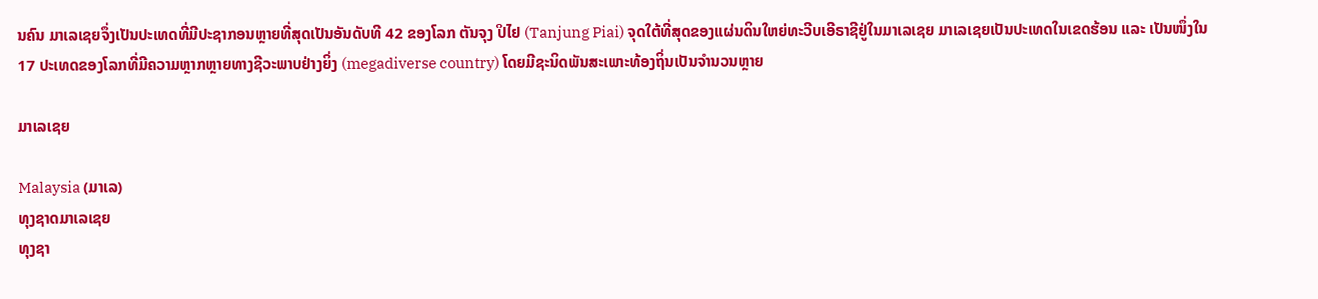ນຄົນ ມາເລເຊຍຈຶ່ງເປັນປະເທດທີ່ມີປະຊາກອນຫຼາຍທີ່ສຸດເປັນອັນດັບທີ 42 ຂອງໂລກ ຕັນຈຸງ ປິໄຢ (Tanjung Piai) ຈຸດໃຕ້ທີ່ສຸດຂອງແຜ່ນດິນໃຫຍ່ທະວີບເອີຣາຊີຢູ່ໃນມາເລເຊຍ ມາເລເຊຍເປັນປະເທດໃນເຂດຮ້ອນ ແລະ ເປັນໜຶ່ງໃນ 17 ປະເທດຂອງໂລກທີ່ມີຄວາມຫຼາກຫຼາຍທາງຊີວະພາບຢ່າງຍິ່ງ (megadiverse country) ໂດຍມີຊະນິດພັນສະເພາະທ້ອງຖິ່ນເປັນຈຳນວນຫຼາຍ

ມາເລເຊຍ

Malaysia (ມາເລ)
ທຸງຊາດມາເລເຊຍ
ທຸງຊາ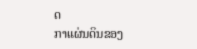ດ
ກາແຜ່ນດິນຂອງ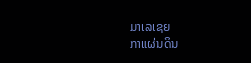ມາເລເຊຍ
ກາແຜ່ນດິນ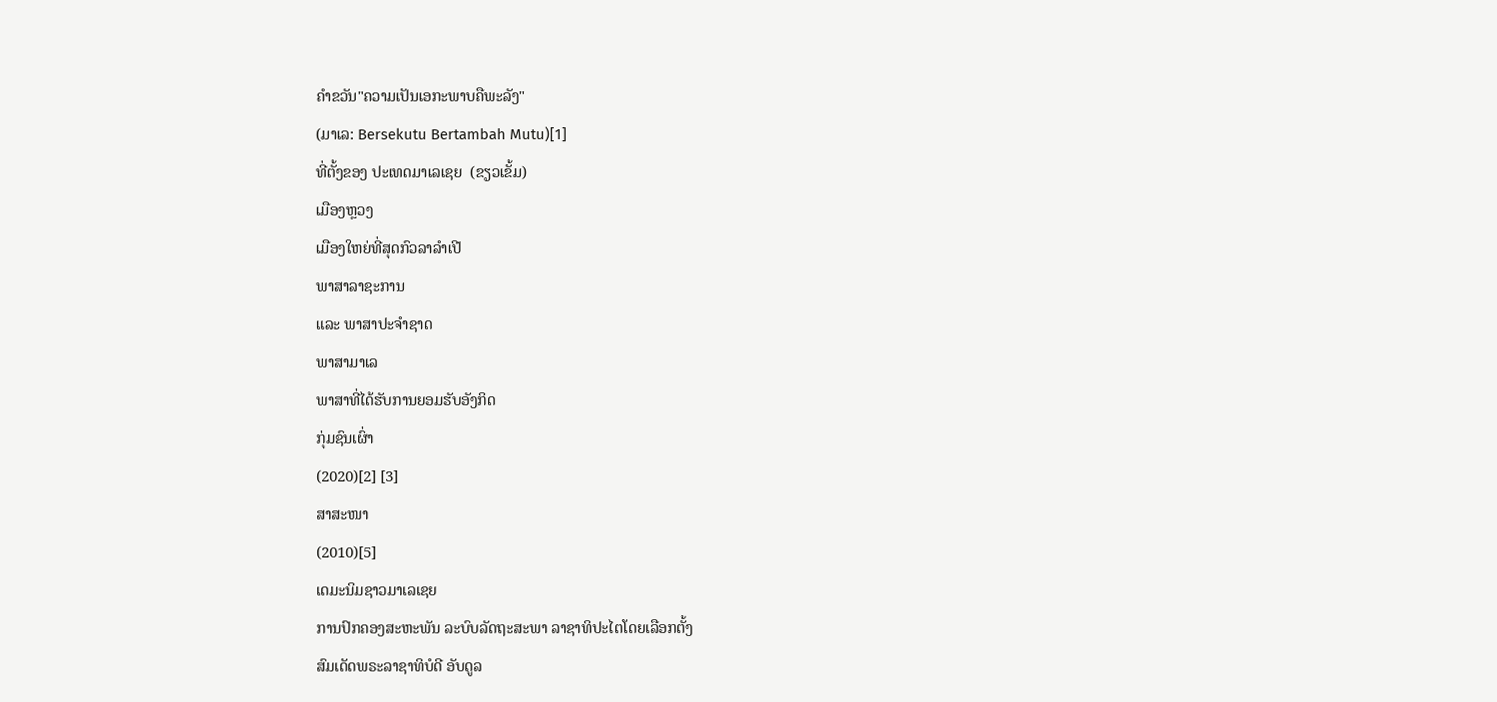ຄຳຂວັນ"ຄວາມເປັນເອກະພາບຄືພະລັງ"
(ມາເລ: Bersekutu Bertambah Mutu)[1]
ທີ່ຕັ້ງຂອງ ປະເທດມາເລເຊຍ  (ຂຽວເຂັ້ມ)
ເມືອງຫຼວງ
ເມືອງໃຫຍ່ທີ່ສຸດກົວລາລຳເປີ
ພາສາລາຊະການ
ແລະ ພາສາປະຈຳຊາດ
ພາສາມາເລ
ພາສາທີ່ໄດ້ຮັບການຍອມຮັບອັງກິດ
ກຸ່ມຊົນເຜົ່າ
(2020)[2] [3]
ສາສະໜາ
(2010)[5]
ເດມະນິມຊາວມາເລເຊຍ
ການປົກຄອງສະຫະພັນ ລະບົບລັດຖະສະພາ ລາຊາທິປະໄຕໂດຍເລືອກຕັ້ງ
ສົມເດັດພຣະລາຊາທິບໍດີ ອັບດູລ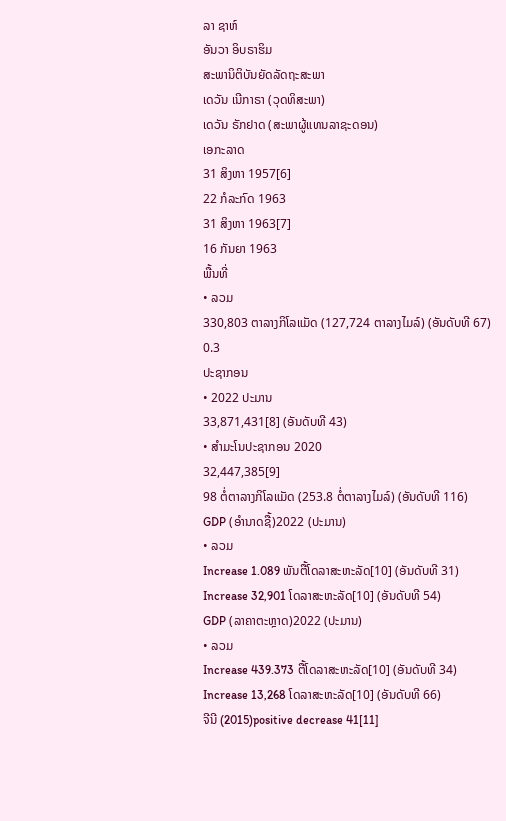ລາ ຊາຫ໌
ອັນວາ ອິບຣາຮິມ
ສະພານິຕິບັນຍັດລັດຖະສະພາ
ເດວັນ ເນີກາຣາ (ວຸດທິສະພາ)
ເດວັນ ຣັກຢາດ (ສະພາຜູ້ແທນລາຊະດອນ)
ເອກະລາດ
31 ສິງຫາ 1957[6]
22 ກໍລະກົດ 1963
31 ສິງຫາ 1963[7]
16 ກັນຍາ 1963
ພື້ນທີ່
• ລວມ
330,803 ຕາລາງກິໂລແມັດ (127,724 ຕາລາງໄມລ໌) (ອັນດັບທີ 67)
0.3
ປະຊາກອນ
• 2022 ປະມານ
33,871,431[8] (ອັນດັບທີ 43)
• ສຳມະໂນປະຊາກອນ 2020
32,447,385[9]
98 ຕໍ່ຕາລາງກິໂລແມັດ (253.8 ຕໍ່ຕາລາງໄມລ໌) (ອັນດັບທີ 116)
GDP (ອຳນາດຊື້)2022 (ປະມານ)
• ລວມ
Increase 1.089 ພັນຕື້ໂດລາສະຫະລັດ[10] (ອັນດັບທີ 31)
Increase 32,901 ໂດລາສະຫະລັດ[10] (ອັນດັບທີ 54)
GDP (ລາຄາຕະຫຼາດ)2022 (ປະມານ)
• ລວມ
Increase 439.373 ຕື້ໂດລາສະຫະລັດ[10] (ອັນດັບທີ 34)
Increase 13,268 ໂດລາສະຫະລັດ[10] (ອັນດັບທີ 66)
ຈີນີ (2015)positive decrease 41[11]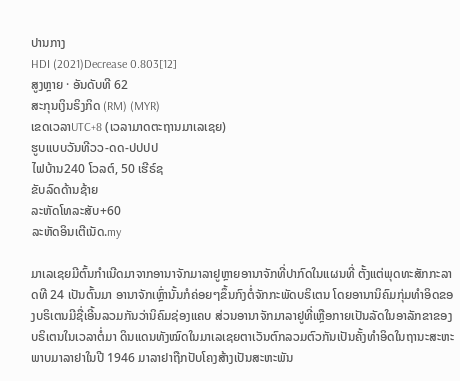ປານກາງ
HDI (2021)Decrease 0.803[12]
ສູງຫຼາຍ · ອັນດັບທີ 62
ສະກຸນເງິນຣິງກິດ (RM) (MYR)
ເຂດເວລາUTC+8 (ເວລາມາດຕະຖານມາເລເຊຍ)
ຮູບແບບວັນທີວວ-ດດ-ປປປປ
ໄຟບ້ານ240 ໂວລຕ໌, 50 ເຮີຣ໌ຊ
ຂັບລົດດ້ານຊ້າຍ
ລະຫັດໂທລະສັບ+60
ລະຫັດອິນເຕີເນັດ.my

ມາເລເຊຍມີຕົ້ນກຳເນີດມາຈາກອານາຈັກມາລາຢູຫຼາຍອານາຈັກທີ່ປາກົດໃນແຜນທີ່ ຕັ້ງແຕ່ພຸດທະສັກກະລາດທີ 24 ເປັນຕົ້ນມາ ອານາຈັກເຫຼົ່ານັ້ນກໍຄ່ອຍໆຂຶ້ນກົງຕໍ່ຈັກກະພັດບຣິເຕນ ໂດຍອານານິຄົມກຸ່ມທຳອິດຂອງບຣິເຕນມີຊື່ເອີ້ນລວມກັນວ່ານິຄົມຊ່ອງແຄບ ສ່ວນອານາຈັກມາລາຢູທີ່ເຫຼືອກາຍເປັນລັດໃນອາລັກຂາຂອງບຣິເຕນໃນເວລາຕໍ່ມາ ດິນແດນທັງໝົດໃນມາເລເຊຍຕາເວັນຕົກລວມຕົວກັນເປັນຄັ້ງທຳອິດໃນຖານະສະຫະພາບມາລາຢາໃນປີ 1946 ມາລາຢາຖືກປັບໂຄງສ້າງເປັນສະຫະພັນ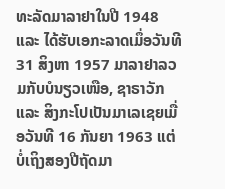ທະລັດມາລາຢາໃນປີ 1948 ແລະ ໄດ້ຮັບເອກະລາດເມຶ່ອວັນທີ 31 ສິງຫາ 1957 ມາລາຢາລວມກັບບໍນຽວເໜືອ, ຊາຣາວັກ ແລະ ສິງກະໂປເປັນມາເລເຊຍເມື່ອວັນທີ 16 ກັນຍາ 1963 ແຕ່ບໍ່ເຖິງສອງປີຖັດມາ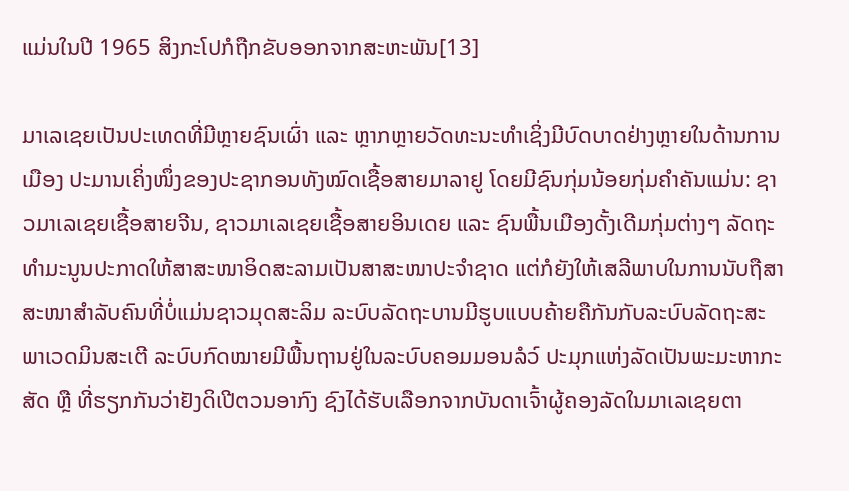ແມ່ນໃນປີ 1965 ສິງກະໂປກໍຖືກຂັບອອກຈາກສະຫະພັນ[13]

ມາເລເຊຍເປັນປະເທດທີ່ມີຫຼາຍຊົນເຜົ່າ ແລະ ຫຼາກຫຼາຍວັດທະນະທຳເຊິ່ງມີບົດບາດຢ່າງຫຼາຍໃນດ້ານການເມືອງ ປະມານເຄິ່ງໜຶ່ງຂອງປະຊາກອນທັງໝົດເຊື້ອສາຍມາລາຢູ ໂດຍມີຊົນກຸ່ມນ້ອຍກຸ່ມຄຳຄັນແມ່ນ: ຊາວມາເລເຊຍເຊື້ອສາຍຈີນ, ຊາວມາເລເຊຍເຊື້ອສາຍອິນເດຍ ແລະ ຊົນພື້ນເມືອງດັ້ງເດີມກຸ່ມຕ່າງໆ ລັດຖະທຳມະນູນປະກາດໃຫ້ສາສະໜາອິດສະລາມເປັນສາສະໜາປະຈຳຊາດ ແຕ່ກໍຍັງໃຫ້ເສລີພາບໃນການນັບຖືສາສະໜາສໍາລັບຄົນທີ່ບໍ່ແມ່ນຊາວມຸດສະລິມ ລະບົບລັດຖະບານມີຮູບແບບຄ້າຍຄືກັນກັບລະບົບລັດຖະສະພາເວດມິນສະເຕີ ລະບົບກົດໝາຍມີພື້ນຖານຢູ່ໃນລະບົບຄອມມອນລໍວ໌ ປະມຸກແຫ່ງລັດເປັນພະມະຫາກະສັດ ຫຼື ທີ່ຮຽກກັນວ່າຢັງດິເປີຕວນອາກົງ ຊົງໄດ້ຮັບເລືອກຈາກບັນດາເຈົ້າຜູ້ຄອງລັດໃນມາເລເຊຍຕາ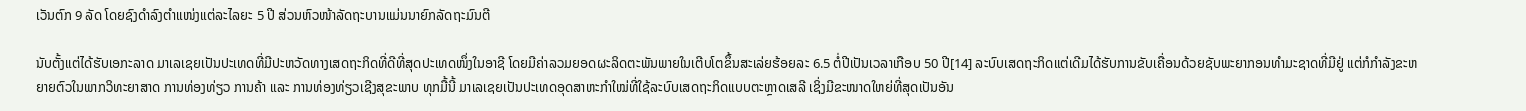ເວັນຕົກ 9 ລັດ ໂດຍຊົງດຳລົງຕໍາແໜ່ງແຕ່ລະໄລຍະ 5 ປີ ສ່ວນຫົວໜ້າລັດຖະບານແມ່ນນາຍົກລັດຖະມົນຕີ

ນັບຕັ້ງແຕ່ໄດ້ຮັບເອກະລາດ ມາເລເຊຍເປັນປະເທດທີ່ມີປະຫວັດທາງເສດຖະກິດທີ່ດີທີ່ສຸດປະເທດໜຶ່ງໃນອາຊີ ໂດຍມີຄ່າລວມຍອດຜະລິດຕະພັນພາຍໃນເຕີບໂຕຂຶ້ນສະເລ່ຍຮ້ອຍລະ 6.5 ຕໍ່ປີເປັນເວລາເກືອບ 50 ປີ[14] ລະບົບເສດຖະກິດແຕ່ເດີມໄດ້ຮັບການຂັບເຄື່ອນດ້ວຍຊັບພະຍາກອນທຳມະຊາດທີ່ມີຢູ່ ແຕ່ກໍກຳລັງຂະຫຍາຍຕົວໃນພາກວິທະຍາສາດ ການທ່ອງທ່ຽວ ການຄ້າ ແລະ ການທ່ອງທ່ຽວເຊີງສຸຂະພາບ ທຸກມື້ນີ້ ມາເລເຊຍເປັນປະເທດອຸດສາຫະກຳໃໝ່ທີ່ໃຊ້ລະບົບເສດຖະກິດແບບຕະຫຼາດເສລີ ເຊິ່ງມີຂະໜາດໃຫຍ່ທີ່ສຸດເປັນອັນ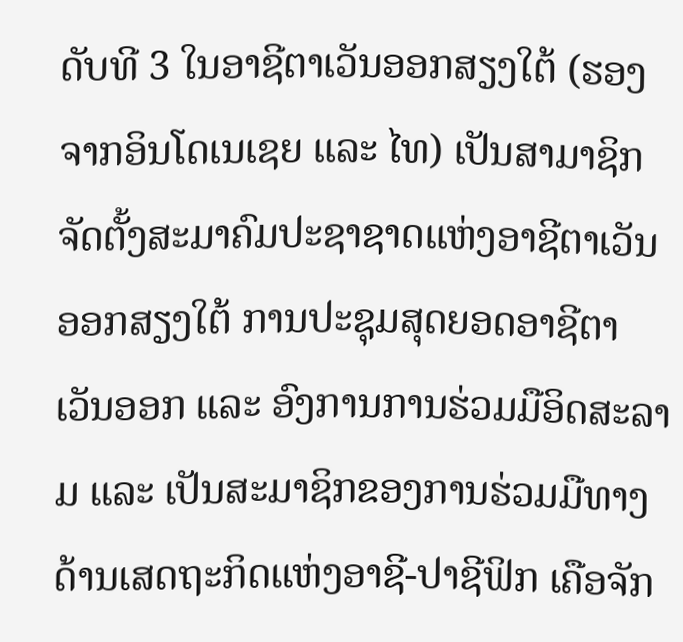ດັບທີ 3 ໃນອາຊີຕາເວັນອອກສຽງໃຕ້ (ຮອງຈາກອິນໂດເນເຊຍ ແລະ ໄທ) ເປັນສາມາຊິກຈັດຕັ້ງສະມາຄົມປະຊາຊາດແຫ່ງອາຊີຕາເວັນອອກສຽງໃຕ້ ການປະຊຸມສຸດຍອດອາຊີຕາເວັນອອກ ແລະ ອົງການການຮ່ວມມືອິດສະລາມ ແລະ ເປັນສະມາຊິກຂອງການຮ່ວມມືທາງດ້ານເສດຖະກິດແຫ່ງອາຊີ-ປາຊີຟິກ ເຄືອຈັກ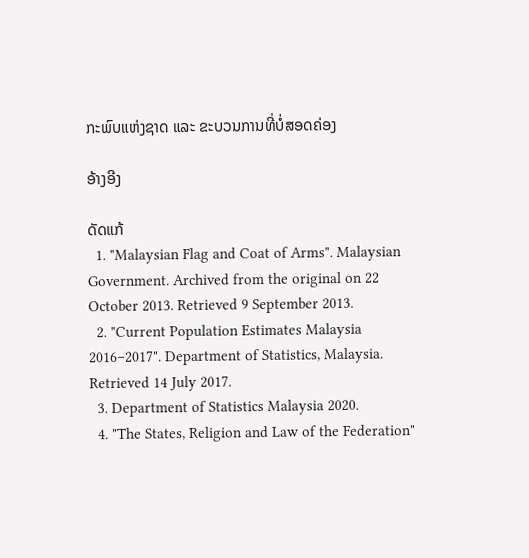ກະພົບແຫ່ງຊາດ ແລະ ຂະບວນການທີ່ບໍ່ສອດຄ່ອງ

ອ້າງອີງ

ດັດແກ້
  1. "Malaysian Flag and Coat of Arms". Malaysian Government. Archived from the original on 22 October 2013. Retrieved 9 September 2013.
  2. "Current Population Estimates Malaysia 2016–2017". Department of Statistics, Malaysia. Retrieved 14 July 2017.
  3. Department of Statistics Malaysia 2020.
  4. "The States, Religion and Law of the Federation"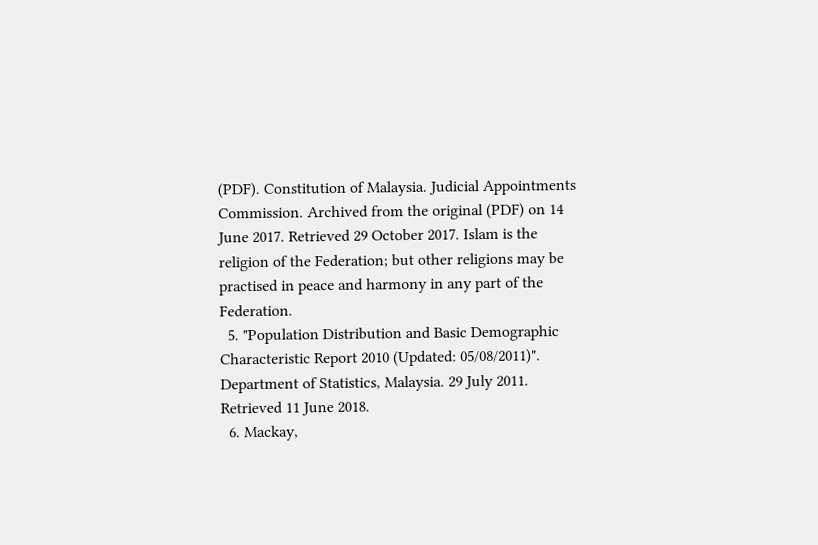(PDF). Constitution of Malaysia. Judicial Appointments Commission. Archived from the original (PDF) on 14 June 2017. Retrieved 29 October 2017. Islam is the religion of the Federation; but other religions may be practised in peace and harmony in any part of the Federation.
  5. "Population Distribution and Basic Demographic Characteristic Report 2010 (Updated: 05/08/2011)". Department of Statistics, Malaysia. 29 July 2011. Retrieved 11 June 2018.
  6. Mackay,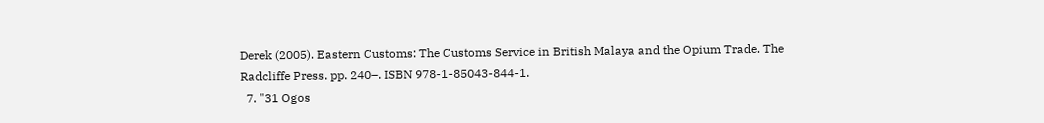Derek (2005). Eastern Customs: The Customs Service in British Malaya and the Opium Trade. The Radcliffe Press. pp. 240–. ISBN 978-1-85043-844-1.
  7. "31 Ogos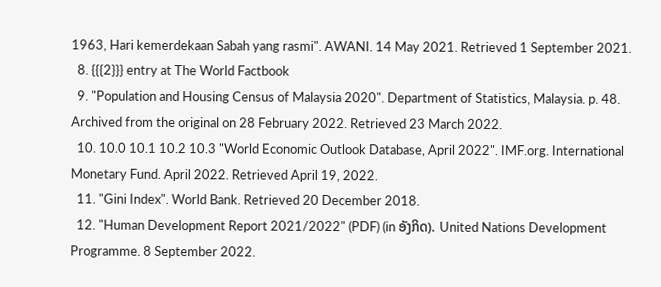1963, Hari kemerdekaan Sabah yang rasmi". AWANI. 14 May 2021. Retrieved 1 September 2021.
  8. {{{2}}} entry at The World Factbook
  9. "Population and Housing Census of Malaysia 2020". Department of Statistics, Malaysia. p. 48. Archived from the original on 28 February 2022. Retrieved 23 March 2022.
  10. 10.0 10.1 10.2 10.3 "World Economic Outlook Database, April 2022". IMF.org. International Monetary Fund. April 2022. Retrieved April 19, 2022.
  11. "Gini Index". World Bank. Retrieved 20 December 2018.
  12. "Human Development Report 2021/2022" (PDF) (in ອັງກິດ). United Nations Development Programme. 8 September 2022.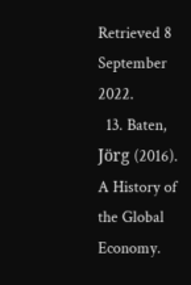Retrieved 8 September 2022.
  13. Baten, Jörg (2016). A History of the Global Economy.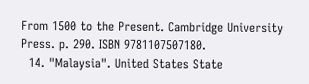From 1500 to the Present. Cambridge University Press. p. 290. ISBN 9781107507180.
  14. "Malaysia". United States State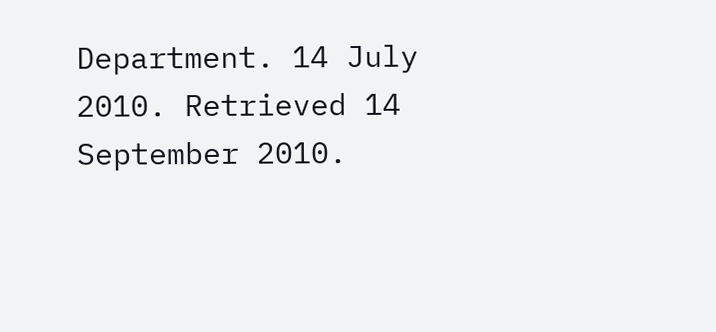Department. 14 July 2010. Retrieved 14 September 2010.